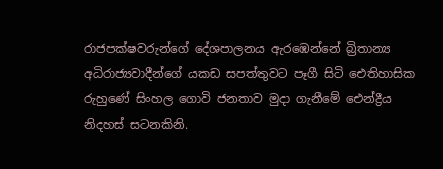රාජපක්ෂවරුන්ගේ දේශපාලනය ඇරඹෙන්නේ බ්‍රිතාන්‍ය අධිරාජ්‍යවාදීන්ගේ යකඩ සපත්තුවට පෑගී සිටි ඓතිහාසික රුහුණේ සිංහල ගොවි ජනතාව මුදා ගැනීමේ ඓන්ද්‍රීය නිදහස් සටනකිනි.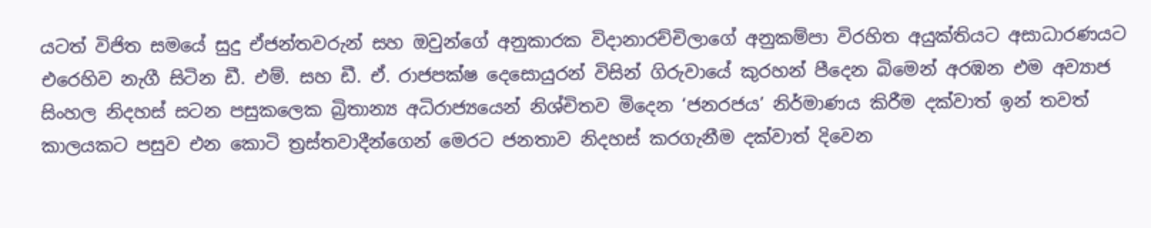යටත් විජිත සමයේ සුදු ඒජන්තවරුන් සහ ඔවුන්ගේ අනුකාරක විදානාරච්චිලාගේ අනුකම්පා විරහිත අයුක්තියට අසාධාරණයට එරෙහිව නැගී සිටින ඩී. එම්. සහ ඩී. ඒ. රාජපක්ෂ දෙසොයුරන් විසින් ගිරුවායේ කුරහන් පීදෙන බිමෙන් අරඹන එම අව්‍යාජ සිංහල නිදහස් සටන පසුකලෙක බ්‍රිතාන්‍ය අධිරාජ්‍යයෙන් නිශ්චිතව මිදෙන ‘ජනරජය’ නිර්මාණය කිරීම දක්වාත් ඉන් තවත් කාලයකට පසුව එන කොටි ත්‍රස්තවාදීන්ගෙන් මෙරට ජනතාව නිදහස් කරගැනීම දක්වාත් දිවෙන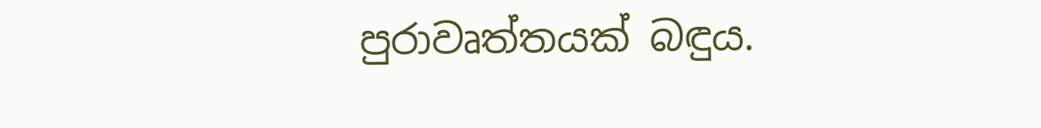පුරාවෘත්තයක් බඳුය.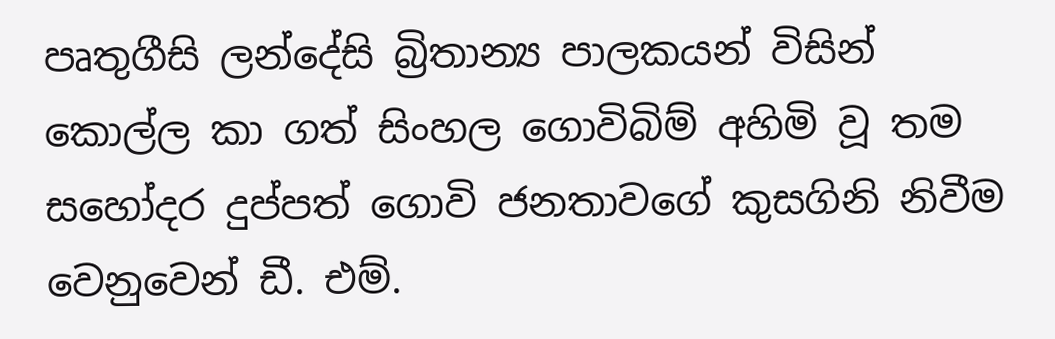පෘතුගීසි ලන්දේසි බ්‍රිතාන්‍ය පාලකයන් විසින් කොල්ල කා ගත් සිංහල ගොවිබිම් අහිමි වූ තම සහෝදර දුප්පත් ගොවි ජනතාවගේ කුසගිනි නිවීම වෙනුවෙන් ඩී. එම්.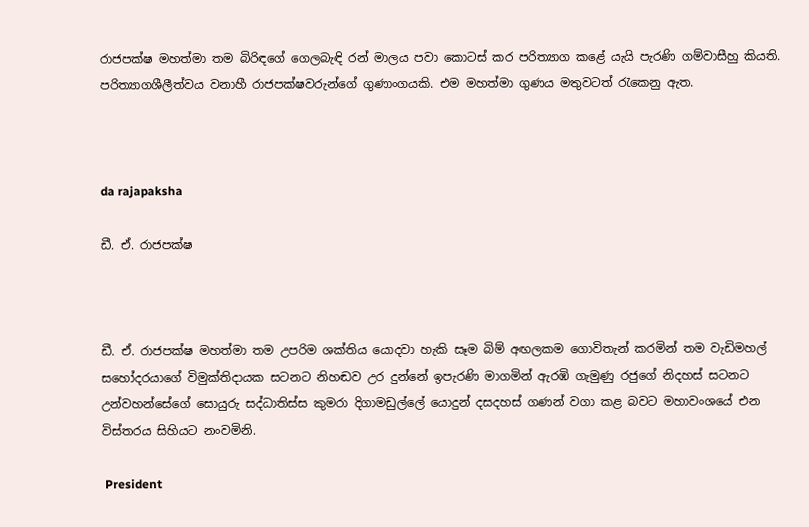රාජපක්ෂ මහත්මා තම බිරිඳගේ ගෙලබැඳි රන් මාලය පවා කොටස් කර පරිත්‍යාග කළේ යැයි පැරණි ගම්වාසීහු කියති. පරිත්‍යාගශීලීත්වය වනාහී රාජපක්ෂවරුන්ගේ ගුණාංගයකි. එම මහත්මා ගුණය මතුවටත් රැකෙනු ඇත.



da rajapaksha

ඩී. ඒ. රාජපක්ෂ



ඩී. ඒ. රාජපක්ෂ මහත්මා තම උපරිම ශක්තිය යොදවා හැකි සෑම බිම් අඟලකම ගොවිතැන් කරමින් තම වැඩිමහල් සහෝදරයාගේ විමුක්තිදායක සටනට නිහඬව උර දුන්නේ ඉපැරණි මාගමින් ඇරඹි ගැමුණු රජුගේ නිදහස් සටනට උන්වහන්සේගේ සොයුරු සද්ධාතිස්ස කුමරා දිගාමඩුල්ලේ යොදුන් දසදහස් ගණන් වගා කළ බවට මහාවංශයේ එන විස්තරය සිහියට නංවමිනි.

 President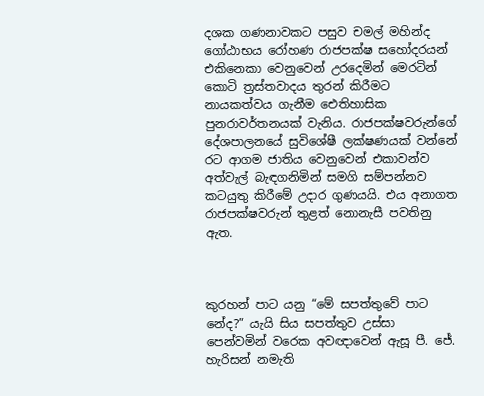දශක ගණනාවකට පසුව චමල් මහින්ද ගෝඨාභය රෝහණ රාජපක්ෂ සහෝදරයන් එකිනෙකා වෙනුවෙන් උරදෙමින් මෙරටින් කොටි ත්‍රස්තවාදය තුරන් කිරීමට නායකත්වය ගැනීම ඓතිහාසික පුනරාවර්තනයක් වැනිය. රාජපක්ෂවරුන්ගේ දේශපාලනයේ සුවිශේෂී ලක්ෂණයක් වන්නේ රට ආගම ජාතිය වෙනුවෙන් එකාවන්ව අත්වැල් බැඳගනිමින් සමගි සම්පන්නව කටයුතු කිරීමේ උදාර ගුණයයි. එය අනාගත රාජපක්ෂවරුන් තුළත් නොනැසී පවතිනු ඇත.



කුරහන් පාට යනු “මේ සපත්තුවේ පාට නේද?” යැයි සිය සපත්තුව උස්සා පෙන්වමින් වරෙක අවඥාවෙන් ඇසූ පී. ජේ. හැරිසන් නමැති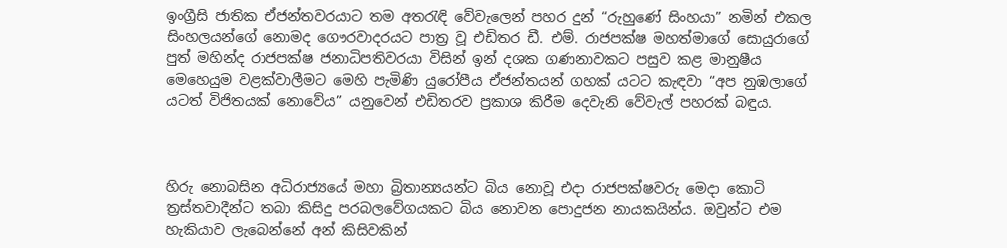ඉංග්‍රීසි ජාතික ඒජන්තවරයාට තම අතරැඳි වේවැලෙන් පහර දුන් “රුහුණේ සිංහයා” නමින් එකල සිංහලයන්ගේ නොමද ගෞරවාදරයට පාත්‍ර වූ එඩිතර ඩී. එම්. රාජපක්ෂ මහත්මාගේ සොයුරාගේ පුත් මහින්ද රාජපක්ෂ ජනාධිපතිවරයා විසින් ඉන් දශක ගණනාවකට පසුව කළ මානුෂීය මෙහෙයුම වළක්වාලීමට මෙහි පැමිණි යුරෝපීය ඒජන්තයන් ගහක් යටට කැඳවා “අප නුඹලාගේ යටත් විජිතයක් නොවේය” යනුවෙන් එඩිතරව ප්‍රකාශ කිරීම දෙවැනි වේවැල් පහරක් බඳුය.



හිරු නොබසින අධිරාජ්‍යයේ මහා බ්‍රිතාන්‍යයන්ට බිය නොවූ එදා රාජපක්ෂවරු මෙදා කොටි ත්‍රස්තවාදීන්ට තබා කිසිදු පරබලවේගයකට බිය නොවන පොදුජන නායකයින්ය. ඔවුන්ට එම හැකියාව ලැබෙන්නේ අන් කිසිවකින්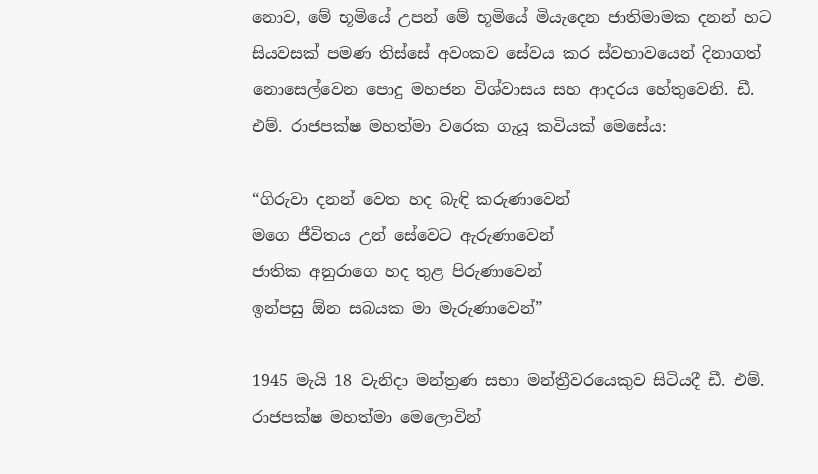නොව, මේ භූමියේ උපන් මේ භූමියේ මියැදෙන ජාතිමාමක දනන් හට සියවසක් පමණ තිස්සේ අවංකව සේවය කර ස්වභාවයෙන් දිනාගත් නොසෙල්වෙන පොදු මහජන විශ්වාසය සහ ආදරය හේතුවෙනි. ඩී. එම්. රාජපක්ෂ මහත්මා වරෙක ගැයූ කවියක් මෙසේය:

“ගිරුවා දනන් වෙත හද බැඳි කරුණාවෙන්
මගෙ ජීවිතය උන් සේවෙට ඇරුණාවෙන්
ජාතික අනුරාගෙ හද තුළ පිරුණාවෙන්
ඉන්පසු ඕන සබයක මා මැරුණාවෙන්”

1945 මැයි 18 වැනිදා මන්ත්‍රණ සභා මන්ත්‍රීවරයෙකුව සිටියදී ඩී. එම්. රාජපක්ෂ මහත්මා මෙලොවින්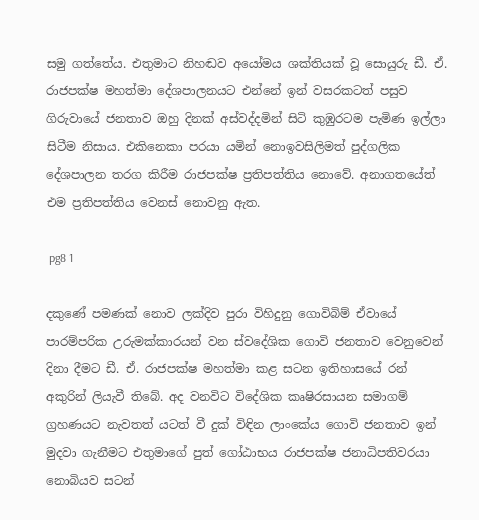සමු ගත්තේය. එතුමාට නිහඬව අයෝමය ශක්තියක් වූ සොයුරු ඩී. ඒ. රාජපක්ෂ මහත්මා දේශපාලනයට එන්නේ ඉන් වසරකටත් පසුව ගිරුවායේ ජනතාව ඔහු දිනක් අස්වද්දමින් සිටි කුඹුරටම පැමිණ ඉල්ලා සිටීම නිසාය. එකිනෙකා පරයා යමින් නොඉවසිලිමත් පුද්ගලික දේශපාලන තරග කිරීම රාජපක්ෂ ප්‍රතිපත්තිය නොවේ. අනාගතයේත් එම ප්‍රතිපත්තිය වෙනස් නොවනු ඇත.

 pg8 1

දකුණේ පමණක් නොව ලක්දිව පුරා විහිදුනු ගොවිබිම් ඒවායේ පාරම්පරික උරුමක්කාරයන් වන ස්වදේශික ගොවි ජනතාව වෙනුවෙන් දිනා දීමට ඩී. ඒ. රාජපක්ෂ මහත්මා කළ සටන ඉතිහාසයේ රන් අකුරින් ලියැවී තිබේ. අද වනවිට විදේශික කෘෂිරසායන සමාගම් ග්‍රහණයට නැවතත් යටත් වී දුක් විඳින ලාංකේය ගොවි ජනතාව ඉන් මුදවා ගැනීමට එතුමාගේ පුත් ගෝඨාභය රාජපක්ෂ ජනාධිපතිවරයා නොබියව සටන්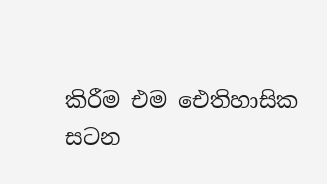කිරීම එම ඓතිහාසික සටන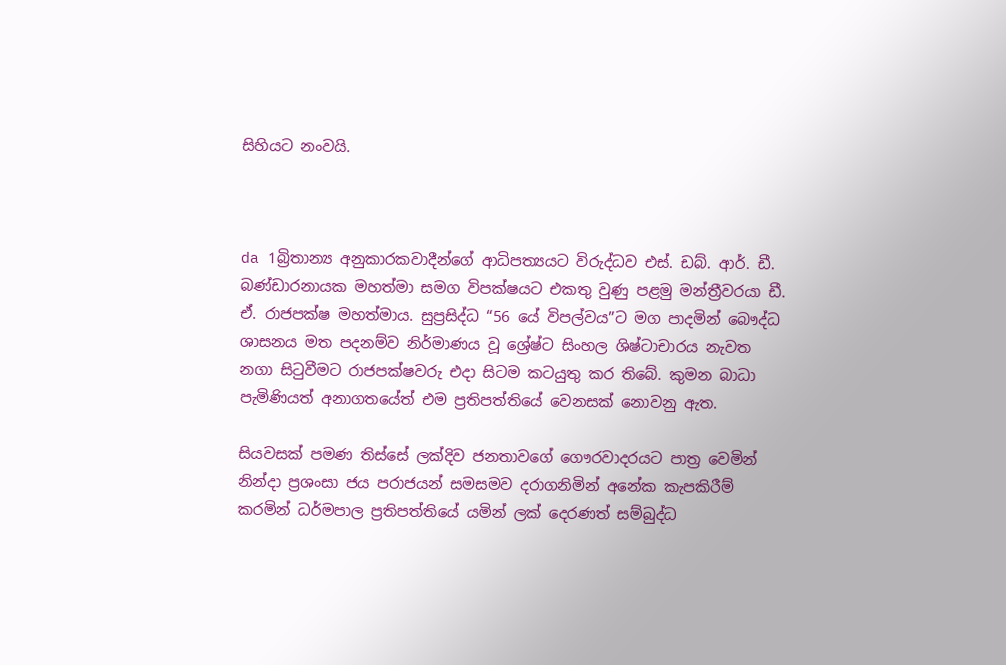සිහියට නංවයි.



da 1බ්‍රිතාන්‍ය අනුකාරකවාදීන්ගේ ආධිපත්‍යයට විරුද්ධව එස්. ඩබ්. ආර්. ඩී. බණ්ඩාරනායක මහත්මා සමග විපක්ෂයට එකතු වුණු පළමු මන්ත්‍රීවරයා ඩී. ඒ. රාජපක්ෂ මහත්මාය. සුප්‍රසිද්ධ “56 යේ විපල්වය”ට මග පාදමින් බෞද්ධ ශාසනය මත පදනම්ව නිර්මාණය වූ ශ්‍රේෂ්ට සිංහල ශිෂ්ටාචාරය නැවත නගා සිටුවීමට රාජපක්ෂවරු එදා සිටම කටයුතු කර තිබේ. කුමන බාධා පැමිණියත් අනාගතයේත් එම ප්‍රතිපත්තියේ වෙනසක් නොවනු ඇත.

සියවසක් පමණ තිස්සේ ලක්දිව ජනතාවගේ ගෞරවාදරයට පාත්‍ර වෙමින් නින්දා ප්‍රශංසා ජය පරාජයන් සමසමව දරාගනිමින් අනේක කැපකිරීම් කරමින් ධර්මපාල ප්‍රතිපත්තියේ යමින් ලක් දෙරණත් සම්බුද්ධ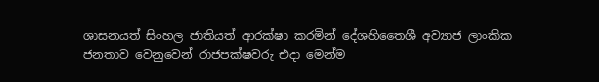ශාසනයත් සිංහල ජාතියත් ආරක්ෂා කරමින් දේශහිතෛශී අව්‍යාජ ලාංකික ජනතාව වෙනුවෙන් රාජපක්ෂවරු එදා මෙන්ම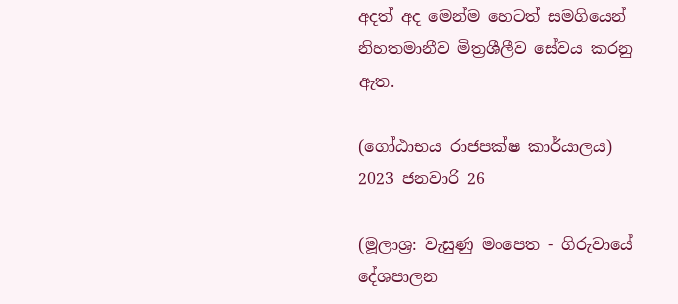අදත් අද මෙන්ම හෙටත් සමගියෙන් නිහතමානීව මිත්‍රශීලීව සේවය කරනු ඇත.

(ගෝඨාභය රාජපක්ෂ කාර්යාලය)
2023 ජනවාරි 26

(මූලාශ්‍ර: වැසුණු මංපෙත - ගිරුවායේ දේශපාලන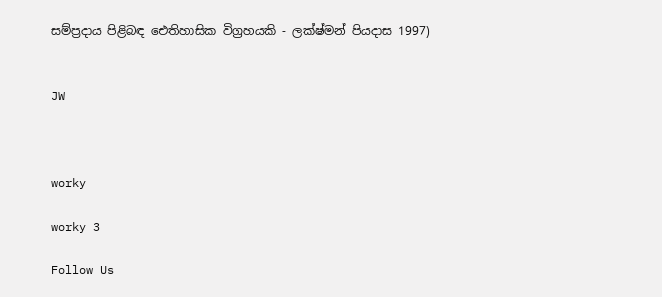සම්ප්‍රදාය පිළිබඳ ඓතිහාසික විග්‍රහයකි - ලක්ෂ්මන් පියදාස 1997)


JW



worky

worky 3

Follow Us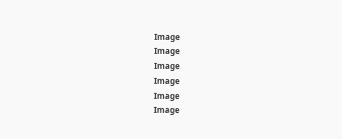Image
Image
Image
Image
Image
Image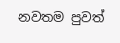නවතම පුවත්